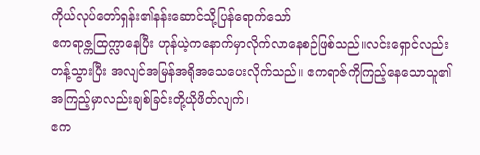ကိုယ်လုပ်တော်ရှန်း၏နန်းဆောင်သို့ပြန်ရောက်သော်
ဧကရာဇ္ကထြက္လာနေပြီး ဟုန်ယဲ့ကနောက်မှာလိုက်လာနေစဉ်ဖြစ်သည်။လင်းရှောင်လည်းတန့်သွားပြီး အလျင်အမြန်အရိုအသေပေးလိုက်သည်။ ဧကရာဇ်ကိုကြည့်နေသောသူ၏အကြည့်မှာလည်းချစ်ခြင်းတို့ယိုဖိတ်လျက်၊
ဧက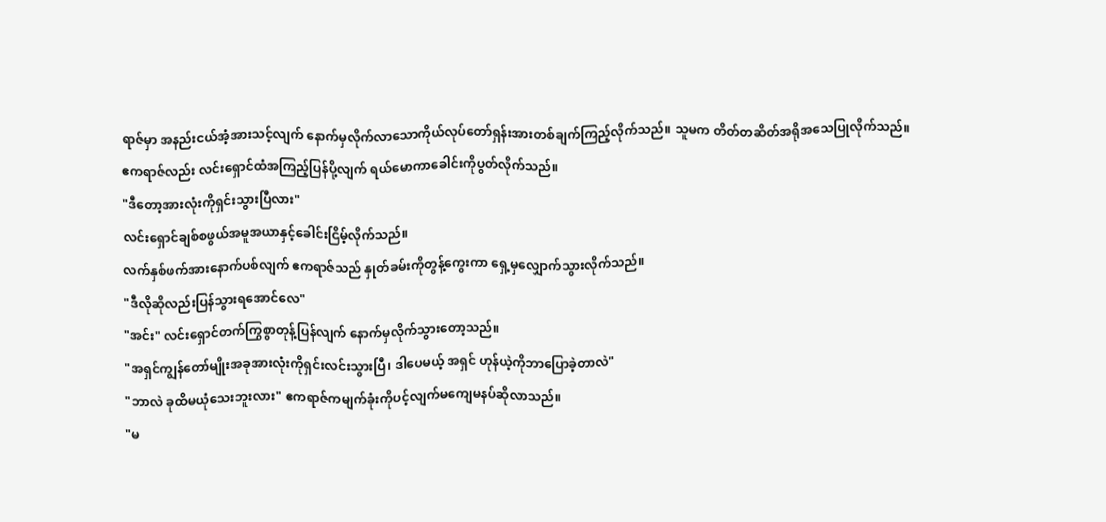ရာဇ်မှာ အနည်းငယ်အံ့အားသင့်လျက် နောက်မှလိုက်လာသောကိုယ်လုပ်တော်ရှန်းအားတစ်ချက်ကြည့်လိုက်သည်။ သူမက တိတ်တဆိတ်အရိုအသေပြုလိုက်သည်။
ဧကရာဇ်လည်း လင်းရှောင်ထံအကြည့်ပြန်ပို့လျက် ရယ်မောကာခေါင်းကိုပွတ်လိုက်သည်။
"ဒီတော့အားလုံးကိုရှင်းသွားပြီလား"
လင်းရှောင်ချစ်စဖွယ်အမူအယာနှင့်ခေါင်းငြိမ့်လိုက်သည်။
လက်နှစ်ဖက်အားနောက်ပစ်လျက် ဧကရာဇ်သည် နှုတ်ခမ်းကိုတွန့်ကွေးကာ ရှေ့မှလျှောက်သွားလိုက်သည်။
"ဒီလိုဆိုလည်းပြန်သွားရအောင်လေ"
"အင်း" လင်းရှောင်တက်ကြွစွာတုန့်ပြန်လျက် နောက်မှလိုက်သွားတော့သည်။
"အရှင်ကျွန်တော်မျိုးအခုအားလုံးကိုရှင်းလင်းသွားပြီ၊ ဒါပေမယ့် အရှင် ဟုန်ယဲ့ကိုဘာပြောခဲ့တာလဲ"
"ဘာလဲ ခုထိမယုံသေးဘူးလား" ဧကရာဇ်ကမျက်ခုံးကိုပင့်လျက်မကျေမနပ်ဆိုလာသည်။
"မ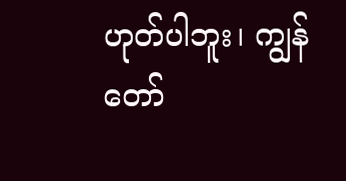ဟုတ်ပါဘူး၊ ကျွန်တော်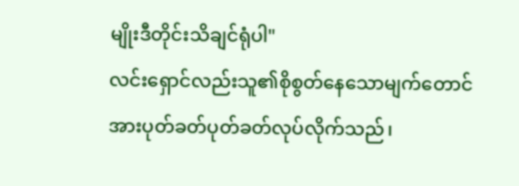မျိုးဒီတိုင်းသိချင်ရုံပါ"
လင်းရှောင်လည်းသူ၏စိုစွတ်နေသောမျက်တောင်အားပုတ်ခတ်ပုတ်ခတ်လုပ်လိုက်သည်၊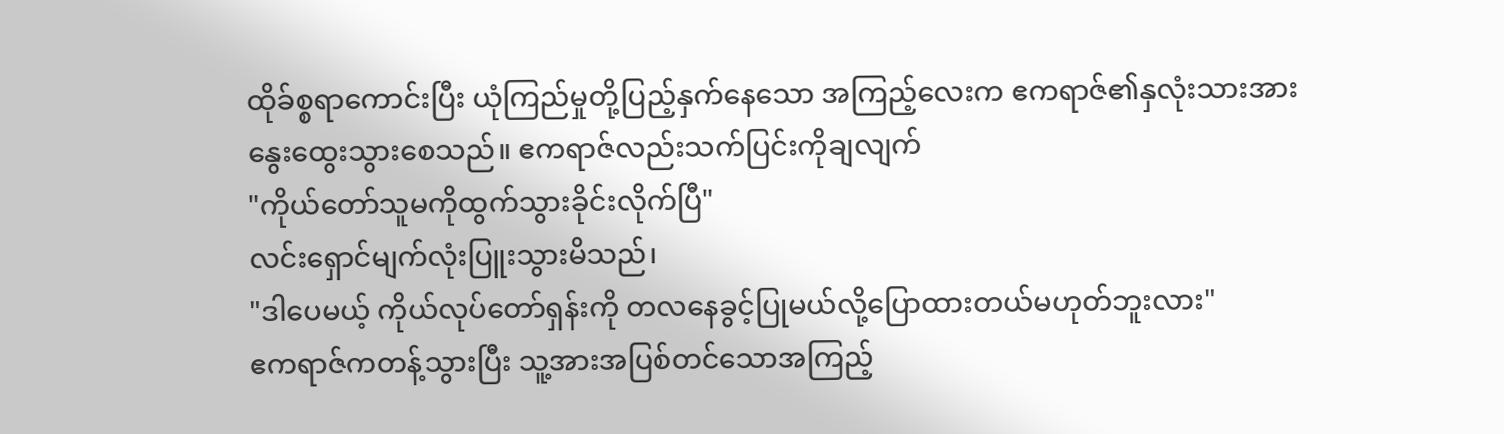ထိုခ်စ္စရာကောင်းပြီး ယုံကြည်မှုတို့ပြည့်နှက်နေသော အကြည့်လေးက ဧကရာဇ်၏နှလုံးသားအား နွေးထွေးသွားစေသည်။ ဧကရာဇ်လည်းသက်ပြင်းကိုချလျက်
"ကိုယ်တော်သူမကိုထွက်သွားခိုင်းလိုက်ပြီ"
လင်းရှောင်မျက်လုံးပြူးသွားမိသည်၊
"ဒါပေမယ့် ကိုယ်လုပ်တော်ရှန်းကို တလနေခွင့်ပြုမယ်လို့ပြောထားတယ်မဟုတ်ဘူးလား"
ဧကရာဇ်ကတန့်သွားပြီး သူ့အားအပြစ်တင်သောအကြည့်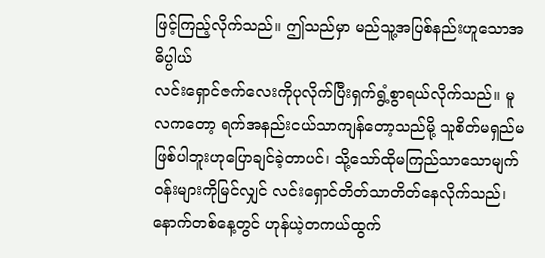ဖြင့်ကြည့်လိုက်သည်။ ဤသည်မှာ မည်သူ့အပြစ်နည်းဟူသောအဓိပ္ပါယ်
လင်းရှောင်ဇက်လေးကိုပုလိုက်ပြီးရှက်ရွံ့စွာရယ်လိုက်သည်။ မူလကတော့ ရက်အနည်းငယ်သာကျန်တော့သည်မို့ သူစိတ်မရှည်မဖြစ်ပါဘူးဟုပြောချင်ခဲ့တာပင်၊ သို့သော်ထိုမကြည်သာသောမျက်၀န်းများကိုမြင်လျှင် လင်းရှောင်တိတ်သာတိတ်နေလိုက်သည်၊
နောက်တစ်နေ့တွင် ဟုန်ယဲ့တကယ်ထွက်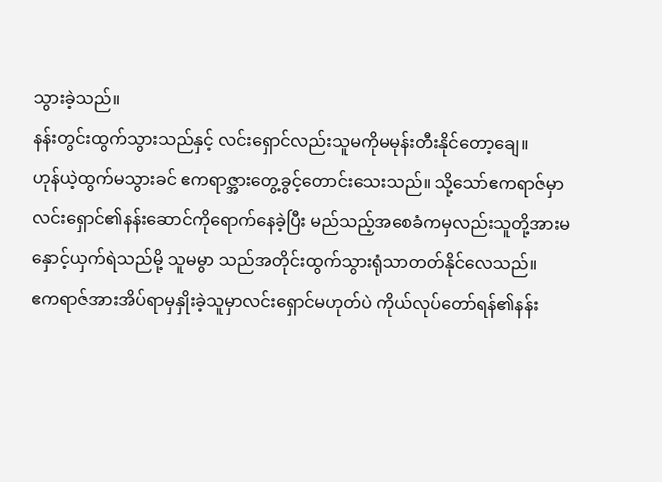သွားခဲ့သည်။
နန်းတွင်းထွက်သွားသည်နှင့် လင်းရှောင်လည်းသူမကိုမမုန်းတီးနိုင်တော့ချေ။
ဟုန်ယဲ့ထွက်မသွားခင် ဧကရာဇ္အားတွေ့ခွင့်တောင်းသေးသည်။ သို့သော်ဧကရာဇ်မှာ လင်းရှောင်၏နန်းဆောင်ကိုရောက်နေခဲ့ပြီး မည်သည့်အစေခံကမှလည်းသူတို့အားမနှောင့်ယှက်ရဲသည်မို့ သူမမွာ သည်အတိုင်းထွက်သွားရုံသာတတ်နိုင်လေသည်။
ဧကရာဇ်အားအိပ်ရာမှနှိုးခဲ့သူမှာလင်းရှောင်မဟုတ်ပဲ ကိုယ်လုပ်တော်ရန်၏နန်း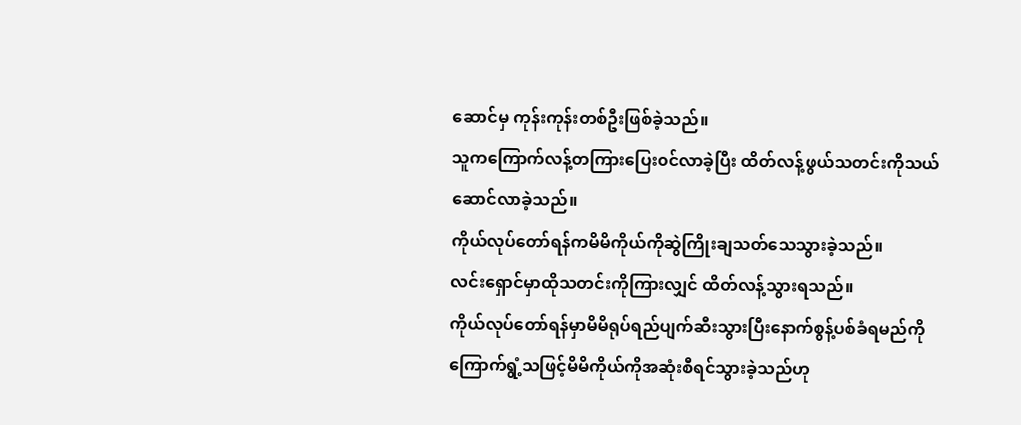ဆောင်မှ ကုန်းကုန်းတစ်ဦးဖြစ်ခဲ့သည်။
သူကကြောက်လန့်တကြားပြေး၀င်လာခဲ့ပြီး ထိတ်လန့်ဖွယ်သတင်းကိုသယ်ဆောင်လာခဲ့သည်။
ကိုယ်လုပ်တော်ရန်ကမိမိကိုယ်ကိုဆွဲကြိုးချသတ်သေသွားခဲ့သည်။
လင်းရှောင်မှာထိုသတင်းကိုကြားလျှင် ထိတ်လန့်သွားရသည်။
ကိုယ်လုပ်တော်ရန်မှာမိမိရုပ်ရည်ပျက်ဆီးသွားပြီးနောက်စွန့်ပစ်ခံရမည်ကိုကြောက်ရွံ့သဖြင့်မိမိကိုယ်ကိုအဆုံးစီရင်သွားခဲ့သည်ဟု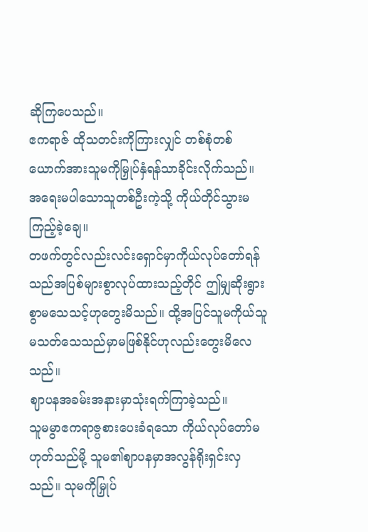ဆိုကြပေသည်။
ဧကရာဇ် ထိုသတင်းကိုကြားလျှင် တစ်စုံတစ်ယောက်အားသူမကိုမြှုပ်နှံရန်သာခိုင်းလိုက်သည်။
အရေးမပါသောသူတစ်ဦးကဲ့သို့ ကိုယ်တိုင်သွားမကြည့်ခဲ့ချေ။
တဖက်တွင်လည်းလင်းရှောင်မှာကိုယ်လုပ်တော်ရန်သည်အပြစ်များစွာလုပ်ထားသည့်တိုင် ဤမျှဆိုးရွားစွာမသေသင့်ဟုတွေးမိသည်။ ထို့အပြင်သူမကိုယ်သူမသတ်သေသည်မှာမဖြစ်နိုင်ဟုလည်းတွေးမိလေသည်။
ဈာပနအခမ်းအနားမှာသုံးရက်ကြာခဲ့သည်။
သူမမွာဧကရာဇ္ပစားပေးခံရသော ကိုယ်လုပ်တော်မဟုတ်သည်မို့ သူမ၏ဈာပနမှာအလွန်ရိုးရှင်းလှသည်။ သုမကိုမြှုပ်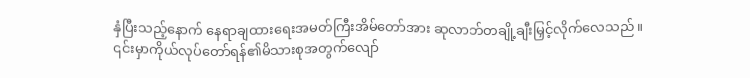နှံပြီးသည့်နောက် နေရာချထားရေးအမတ်ကြီးအိမ်တော်အား ဆုလာဘ်တချို့ချီးမြှင့်လိုက်လေသည်။
၎င်းမှာကိုယ်လုပ်တော်ရန်၏မိသားစုအတွက်လျော်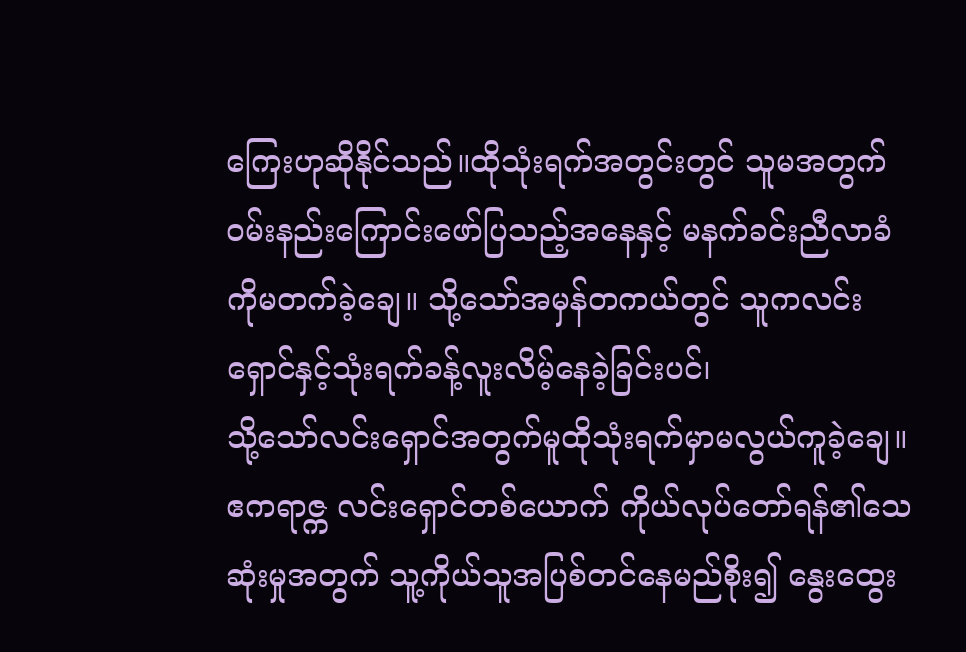ကြေးဟုဆိုနိုင်သည်။ထိုသုံးရက်အတွင်းတွင် သူမအတွက်၀မ်းနည်းကြောင်းဖော်ပြသည့်အနေနှင့် မနက်ခင်းညီလာခံကိုမတက်ခဲ့ချေ။ သို့သော်အမှန်တကယ်တွင် သူကလင်းရှောင်နှင့်သုံးရက်ခန့်လူးလိမ့်နေခဲ့ခြင်းပင်၊
သို့သော်လင်းရှောင်အတွက်မူထိုသုံးရက်မှာမလွယ်ကူခဲ့ချေ။
ဧကရာဇ္က လင်းရှောင်တစ်ယောက် ကိုယ်လုပ်တော်ရန်၏သေဆုံးမှုအတွက် သူ့ကိုယ်သူအပြစ်တင်နေမည်စိုး၍ နွေးထွေး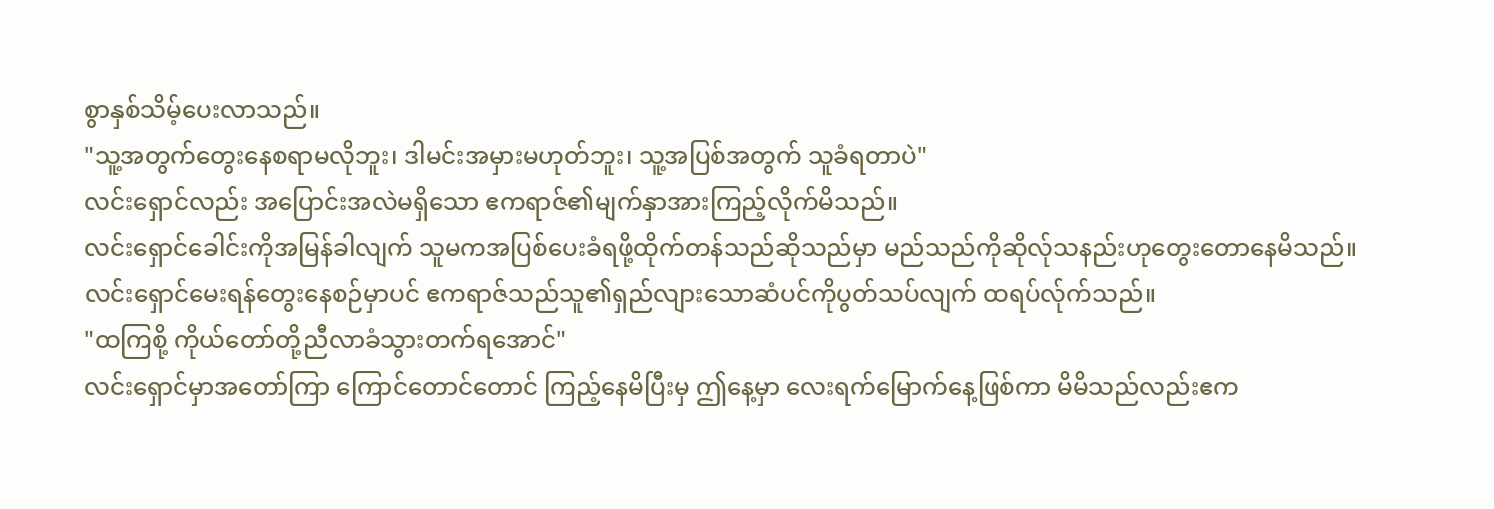စွာနှစ်သိမ့်ပေးလာသည်။
"သူ့အတွက်တွေးနေစရာမလိုဘူး၊ ဒါမင်းအမှားမဟုတ်ဘူး၊ သူ့အပြစ်အတွက် သူခံရတာပဲ"
လင်းရှောင်လည်း အပြောင်းအလဲမရှိသော ဧကရာဇ်၏မျက်နှာအားကြည့်လိုက်မိသည်။
လင်းရှောင်ခေါင်းကိုအမြန်ခါလျက် သူမကအပြစ်ပေးခံရဖို့ထိုက်တန်သည်ဆိုသည်မှာ မည်သည်ကိုဆိုလ်ုသနည်းဟုတွေးတောနေမိသည်။
လင်းရှောင်မေးရန်တွေးနေစဉ်မှာပင် ဧကရာဇ်သည်သူ၏ရှည်လျားသောဆံပင်ကိုပွတ်သပ်လျက် ထရပ်လ်ုက်သည်။
"ထကြစို့ ကိုယ်တော်တို့ညီလာခံသွားတက်ရအောင်"
လင်းရှောင်မှာအတော်ကြာ ကြောင်တောင်တောင် ကြည့်နေမိပြီးမှ ဤနေ့မှာ လေးရက်မြောက်နေ့ဖြစ်ကာ မိမိသည်လည်းဧက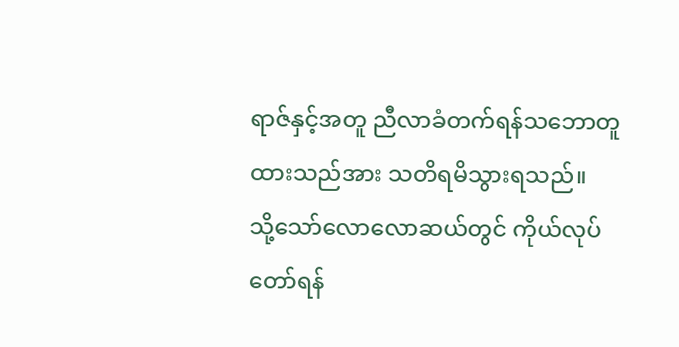ရာဇ်နှင့်အတူ ညီလာခံတက်ရန်သဘောတူထားသည်အား သတိရမိသွားရသည်။
သို့သော်လောလောဆယ်တွင် ကိုယ်လုပ်တော်ရန်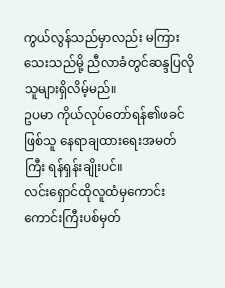ကွယ်လွန်သည်မှာလည်း မကြားသေးသည်မို့ ညီလာခံတွင်ဆန္ဒပြလိုသူများရှိလိမ့်မည်။
ဥပမာ ကိုယ်လုပ်တော်ရန်၏ဖခင်ဖြစ်သူ နေရာချထားရေးအမတ်ကြီး ရန်ရှန်းချိုးပင်။
လင်းရှောင်ထိုလူထံမှကောင်းကောင်းကြီးပစ်မှတ်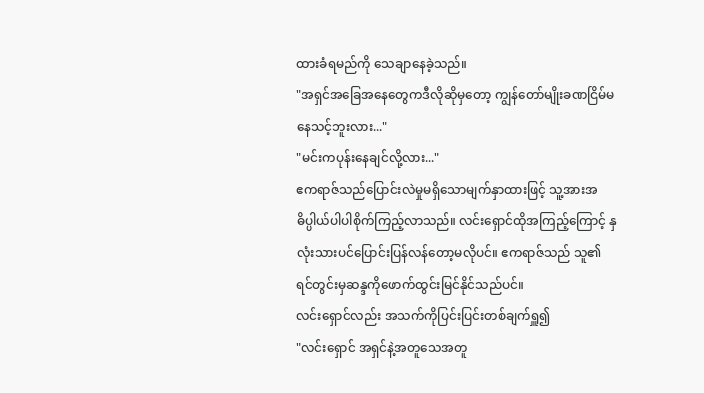ထားခံရမည်ကို သေချာနေခဲ့သည်။
"အရှင်အခြေအနေတွေကဒီလိုဆိုမှတော့ ကျွန်တော်မျိုးခဏငြိမ်မနေသင့်ဘူးလား..."
"မင်းကပုန်းနေချင်လို့လား..."
ဧကရာဇ်သည်ပြောင်းလဲမှုမရှိသောမျက်နှာထားဖြင့် သူ့အားအဓိပ္ပါယ်ပါပါစိုက်ကြည့်လာသည်။ လင်းရှောင်ထိုအကြည့်ကြောင့် နှလုံးသားပင်ပြောင်းပြန်လန်တော့မလိုပင်။ ဧကရာဇ်သည် သူ၏ရင်တွင်းမှဆန္ဒကိုဖောက်ထွင်းမြင်နိုင်သည်ပင်။
လင်းရှောင်လည်း အသက်ကိုပြင်းပြင်းတစ်ချက်ရှူ၍
"လင်းရှောင် အရှင်နဲ့အတူသေအတူ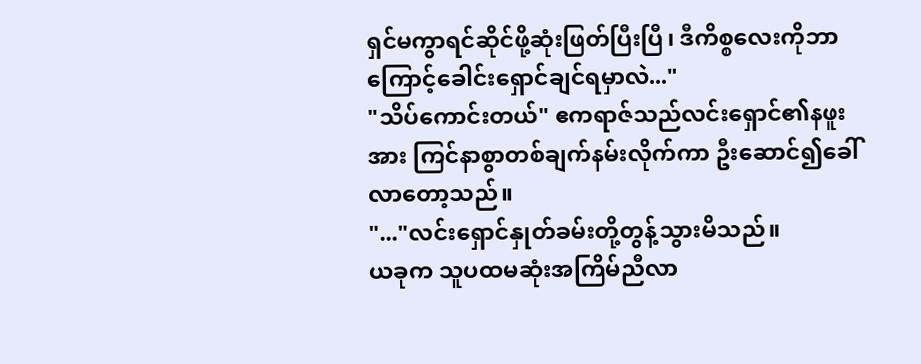ရှင်မကွာရင်ဆိုင်ဖို့ဆုံးဖြတ်ပြီးပြီ၊ ဒီကိစ္စလေးကိုဘာကြောင့်ခေါင်းရှောင်ချင်ရမှာလဲ..."
"သိပ်ကောင်းတယ်" ဧကရာဇ်သည်လင်းရှောင်၏နဖူးအား ကြင်နာစွာတစ်ချက်နမ်းလိုက်ကာ ဦးဆောင်၍ခေါ်လာတော့သည်။
"..."လင်းရှောင်နှုတ်ခမ်းတို့တွန့်သွားမိသည်။
ယခုက သူပထမဆုံးအကြိမ်ညီလာ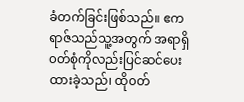ခံတက်ခြင်းဖြစ်သည်။ ဧကရာဇ်သည်သူ့အတွက် အရာရှိ၀တ်စုံကိုလည်းပြင်ဆင်ပေးထားခဲ့သည်၊ ထို၀တ်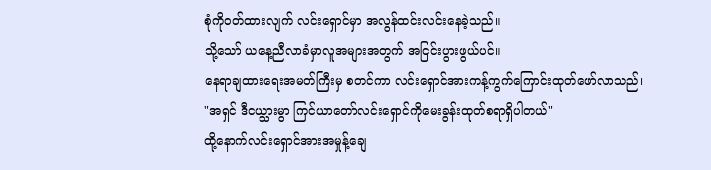စုံကို၀တ်ထားလျက် လင်းရှောင်မှာ အလွန်ထင်းလင်းနေခဲ့သည်။
သို့သော် ယနေ့ညီလာခံမှာလူအများအတွက် အငြင်းပွားဖွယ်ပင်။
နေရာချထားရေးအမတ်ကြီးမှ စတင်ကာ လင်းရှောင်အားကန့်ကွက်ကြောင်းထုတ်ဖော်လာသည်၊
"အရှင် ဒီငယ္သားမွာ ကြင်ယာတော်လင်းရှောင်ကိုမေးခွန်းထုတ်စရာရှိပါတယ်"
ထို့နောက်လင်းရှောင်အားအမှုန့်ချေ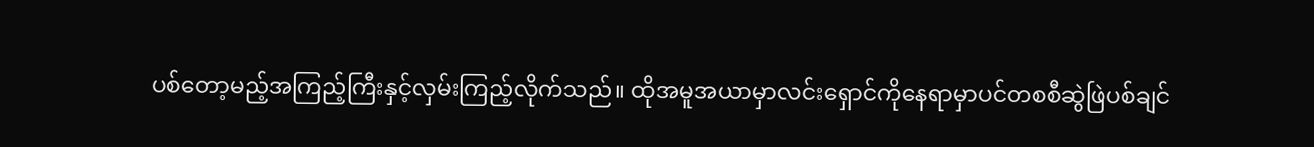ပစ်တော့မည့်အကြည့်ကြီးနှင့်လှမ်းကြည့်လိုက်သည်။ ထိုအမူအယာမှာလင်းရှောင်ကိုနေရာမှာပင်တစစီဆွဲဖြဲပစ်ချင်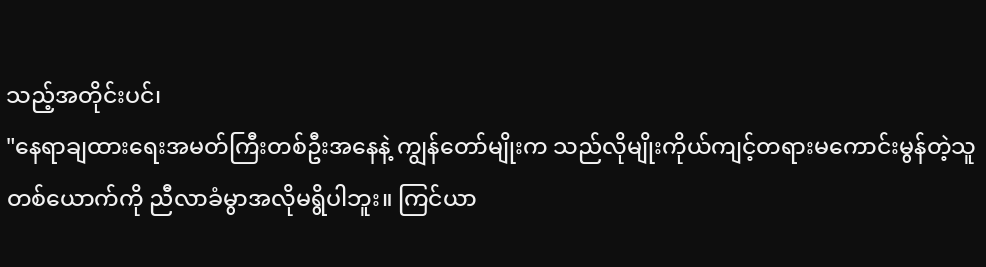သည့်အတိုင်းပင်၊
"နေရာချထားရေးအမတ်ကြီးတစ်ဦးအနေနဲ့ ကျွန်တော်မျိုးက သည်လိုမျိုးကိုယ်ကျင့်တရားမကောင်းမွန်တဲ့သူတစ်ယောက်ကို ညီလာခံမွာအလိုမရွိပါဘူး။ ကြင်ယာ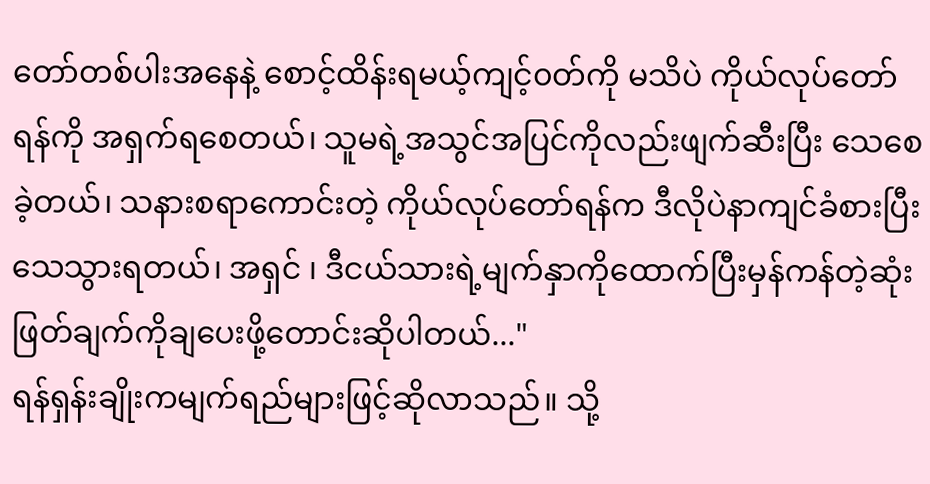တော်တစ်ပါးအနေနဲ့ စောင့်ထိန်းရမယ့်ကျင့်၀တ်ကို မသိပဲ ကိုယ်လုပ်တော်ရန်ကို အရှက်ရစေတယ်၊ သူမရဲ့အသွင်အပြင်ကိုလည်းဖျက်ဆီးပြီး သေစေခဲ့တယ်၊ သနားစရာကောင်းတဲ့ ကိုယ်လုပ်တော်ရန်က ဒီလိုပဲနာကျင်ခံစားပြီးသေသွားရတယ်၊ အရှင် ၊ ဒီငယ်သားရဲ့မျက်နှာကိုထောက်ပြီးမှန်ကန်တဲ့ဆုံးဖြတ်ချက်ကိုချပေးဖို့တောင်းဆိုပါတယ်..."
ရန်ရှန်းချိုးကမျက်ရည်များဖြင့်ဆိုလာသည်။ သို့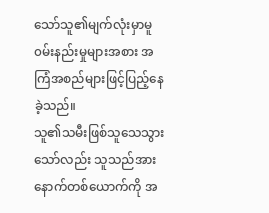သော်သူ၏မျက်လုံးမှာမူ ၀မ်းနည်းမှုများအစား အကြံအစည်များဖြင့်ပြည့်နေခဲ့သည်။
သူ၏သမီးဖြစ်သူသေသွားသော်လည်း သူသည်အား နောက်တစ်ယောက်ကို အ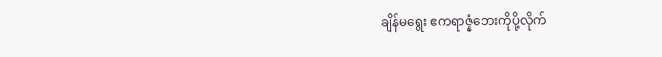ချိန်မရွေး ဧကရာဇ္နံဘေးကိုပို့လိုက်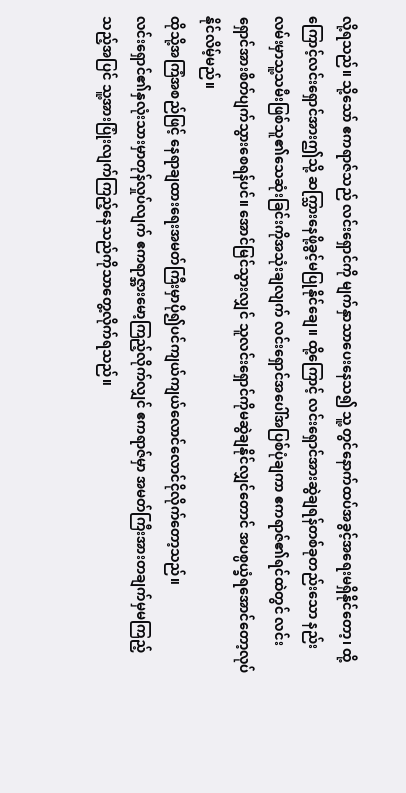လို့ရသည်။ သို့သော် ဧကရာဇ်သည် လင်းရှောင်ကို မျက်နှာသာပေးနေသ၍ သူ့တွင်နောက်ထပ်အခွင့်အရေးမရှိနိုင်တော့၊ ထို့ကြောင့်လင်းရှောင်အားဤသို့ ဆက္သြားနေဖို့ခွင့်မပြုနိုင်ချေ။ ထို့ကြောင့် လင်းရှောင်အားဆွဲချရန်တစ်ခုတည်းသော နည်းလမ်းမှာသူ့သမီးဖြစ်သူ၏သေဆုံးခြင်းကိုအသုံးချလျက် လင်းရှောင်အပေါ်အပြစ်ပုံချကာ ဧကရာဇ်၏ရင်ထဲတွင် လင်းရှောင်အားစိတ်ပျက်သွားစေရန်ပင်။ အောင်မြင်သွားလျှင် သူလင်းရှောင်ကိုမဆွဲချနိုင်လျှင်တောင် အပစ္ပယ္ခံရအောင်တော့လုပ်နိုင်လိမ့်မည်။
ထိုသို့အကြံအစည်ဖြင့် နေရာချထားရေးအမတ်ကြီးမှာပို၍ပင်ကျယ်ကျယ်လောင်လောင်ငိုလိုက်တော့သည်။
လင်းရှောင်၏နှလုံးသားမှာတုန်လှုပ်လျက် ဧကရာဇ္အားမော့ကြည့်လိုက်လျှင် ဧကရာဇ်မှာ အမတ်ကြီးအားတချက်မှမကြည့်သည့်အပြင် သူ့အားပြုံးလျက်ကြည့်နေသည်ကိုသာတွေ့လိုက်ရသည်။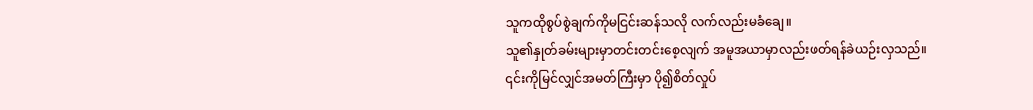သူကထိုစွပ်စွဲချက်ကိုမငြင်းဆန်သလို လက်လည်းမခံချေ။
သူ၏နှုတ်ခမ်းများမှာတင်းတင်းစေ့လျက် အမူအယာမှာလည်းဖတ်ရန်ခဲယဉ်းလှသည်။
၎င်းကိုမြင်လျှင်အမတ်ကြီးမှာ ပို၍စိတ်လှုပ်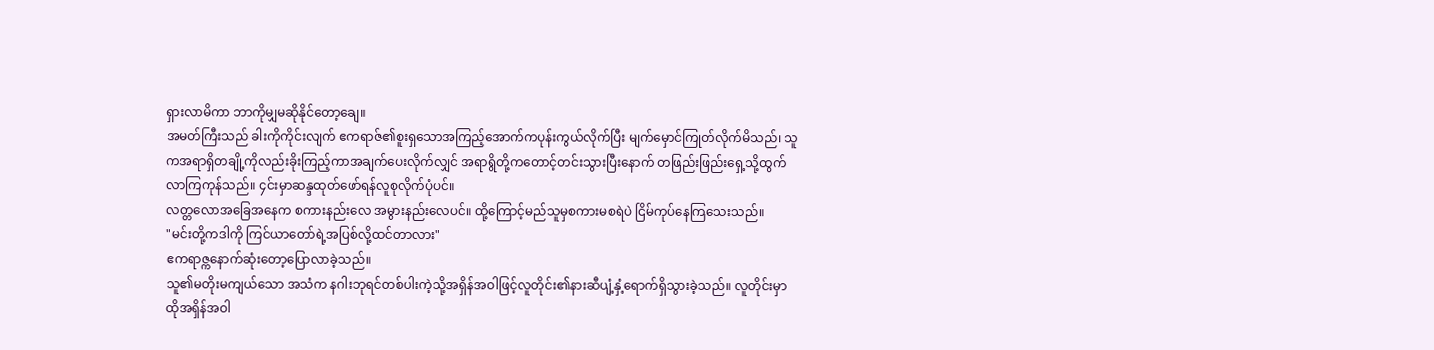ရှားလာမိကာ ဘာကိုမျှမဆိုနိုင်တော့ချေ။
အမတ်ကြီးသည် ခါးကိုကိုင်းလျက် ဧကရာဇ်၏စူးရှသောအကြည့်အောက်ကပုန်းကွယ်လိုက်ပြီး မျက်မှောင်ကြုတ်လိုက်မိသည်၊ သူကအရာရှိတချို့ကိုလည်းခိုးကြည့်ကာအချက်ပေးလိုက်လျှင် အရာရွိတို့ကတောင့်တင်းသွားပြီးနောက် တဖြည်းဖြည်းရှေ့သို့ထွက်လာကြကုန်သည်။ ၄င်းမှာဆန္ဒထုတ်ဖော်ရန်လူစုလိုက်ပုံပင်။
လတ္တလောအခြေအနေက စကားနည်းလေ အမွားနည်းလေပင်။ ထို့ကြောင့်မည်သူမှစကားမစရဲပဲ ငြိမ်ကုပ်နေကြသေးသည်။
"မင်းတို့ကဒါကို ကြင်ယာတော်ရဲ့အပြစ်လို့ထင်တာလား"
ဧကရာဇ္ကနောက်ဆုံးတော့ပြောလာခဲ့သည်။
သူ၏မတိုးမကျယ်သော အသံက နဂါးဘုရင်တစ်ပါးကဲ့သို့အရှိန်အဝါဖြင့်လူတိုင်း၏နားဆီပျံ့နှံ့ရောက်ရှိသွားခဲ့သည်။ လူတိုင်းမှာထိုအရှိန်အဝါ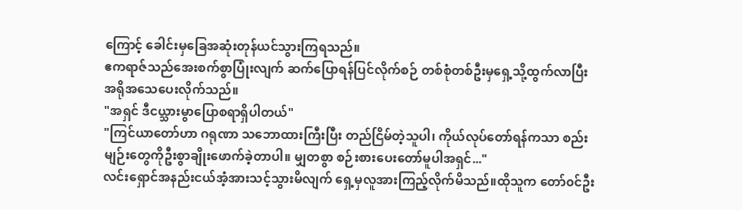ကြောင့် ခေါင်းမှခြေအဆုံးတုန်ယင်သွားကြရသည်။
ဧကရာဇ်သည်အေးစက်စွာပြုံးလျက် ဆက်ပြောရန်ပြင်လိုက်စဉ် တစ်စုံတစ်ဦးမှရှေ့သို့ထွက်လာပြီး အရိုအသေပေးလိုက်သည်။
"အရှင် ဒီငယ္သားမွာပြောစရာရှိပါတယ်"
"ကြင်ယာတော်ဟာ ဂရုဏာ သဘောထားကြီးပြီး တည်ငြိမ်တဲ့သူပါ၊ ကိုယ်လုပ်တော်ရန်ကသာ စည်းမျဉ်းတွေကိုဦးစွာချိုးဖောက်ခဲ့တာပါ။ မျှတစွာ စဉ်းစားပေးတော်မူပါအရှင်..."
လင်းရှောင်အနည်းငယ်အံ့အားသင့်သွားမိလျက် ရှေ့မှလူအားကြည့်လိုက်မိသည်။ထိုသူက တော်၀င်ဦး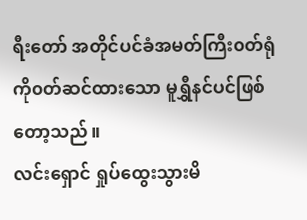ရီးတော် အတိုင်ပင်ခံအမတ်ကြီး၀တ်ရုံကို၀တ်ဆင်ထားသော မူရွှီနင်ပင်ဖြစ်တော့သည်။
လင်းရှောင် ရှုပ်ထွေးသွားမိ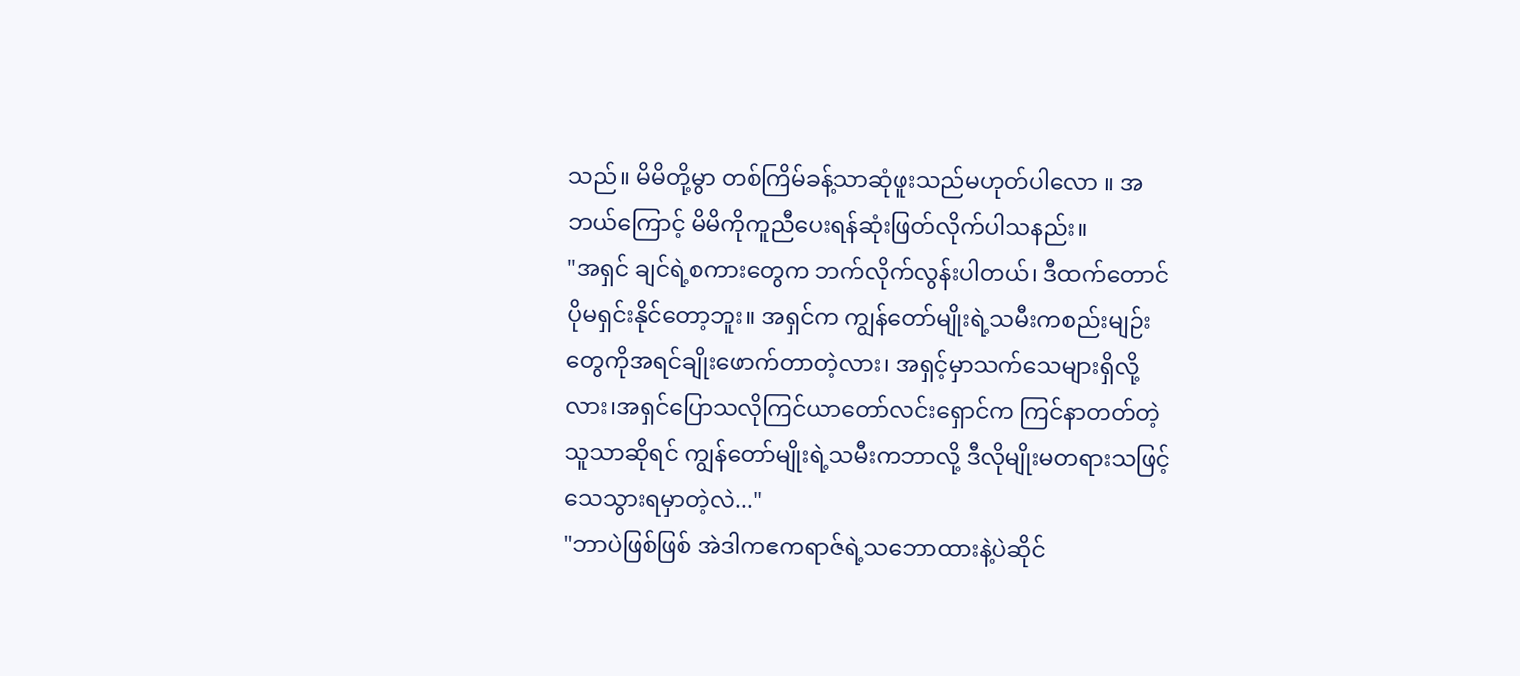သည်။ မိမိတို့မွာ တစ်ကြိမ်ခန့်သာဆုံဖူးသည်မဟုတ်ပါလော ။ အဘယ်ကြောင့် မိမိကိုကူညီပေးရန်ဆုံးဖြတ်လိုက်ပါသနည်း။
"အရှင် ချင်ရဲ့စကားတွေက ဘက်လိုက်လွန်းပါတယ်၊ ဒီထက်တောင်ပိုမရှင်းနိုင်တော့ဘူး။ အရှင်က ကျွန်တော်မျိုးရဲ့သမီးကစည်းမျဉ်းတွေကိုအရင်ချိုးဖောက်တာတဲ့လား၊ အရှင့်မှာသက်သေများရှိလို့လား၊အရှင်ပြောသလိုကြင်ယာတော်လင်းရှောင်က ကြင်နာတတ်တဲ့သူသာဆိုရင် ကျွန်တော်မျိုးရဲ့သမီးကဘာလို့ ဒီလိုမျိုးမတရားသဖြင့်သေသွားရမှာတဲ့လဲ..."
"ဘာပဲဖြစ်ဖြစ် အဲဒါကဧကရာဇ်ရဲ့သဘောထားနဲ့ပဲဆိုင်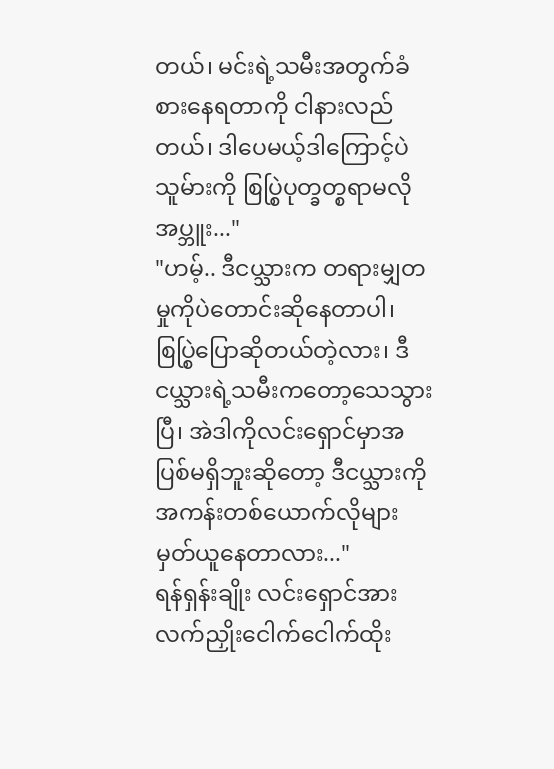တယ်၊ မင်းရဲ့သမီးအတွက်ခံစားနေရတာကို ငါနားလည်တယ်၊ ဒါပေမယ့်ဒါကြောင့်ပဲ သူမ်ားကို စြပ္စြဲပုတ္ခတ္စရာမလိုအပ္ဘူး..."
"ဟမ့်.. ဒီငယ္သားက တရားမျှတမှုကိုပဲတောင်းဆိုနေတာပါ၊ စြပ္စြဲပြောဆိုတယ်တဲ့လား၊ ဒီငယ္သားရဲ့သမီးကတော့သေသွားပြီ၊ အဲဒါကိုလင်းရှောင်မှာအပြစ်မရှိဘူးဆိုတော့ ဒီငယ္သားကို အကန်းတစ်ယောက်လိုများမှတ်ယူနေတာလား..."
ရန်ရှန်းချိုး လင်းရှောင်အားလက်ညှိုးငေါက်ငေါက်ထိုး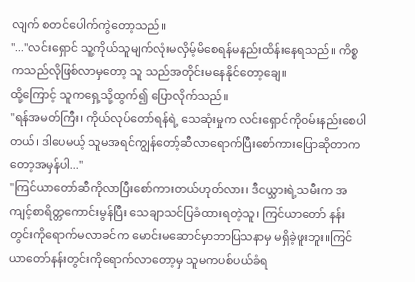လျက် စတင်ပေါက်ကွဲတော့သည်။
"..."လင်းရှောင် သူ့ကိုယ်သူမျက်လုံးမလှိမ့်မိစေရန်မနည်းထိန်းနေရသည်။ ကိစ္စကသည်လိုဖြစ်လာမှတော့ သူ သည်အတိုင်းမနေနိုင်တော့ချေ။
ထို့ကြောင့် သူကရှေ့သို့ထွက်၍ ပြောလိုက်သည်။
"ရန်အမတ်ကြီး၊ ကိုယ်လုပ်တော်ရန်ရဲ့ သေဆုံးမှုက လင်းရှောင်ကို၀မ်းနည်းစေပါတယ်၊ ဒါပေမယ့် သူမအရင်ကျွန်တော့်ဆီလာရောက်ပြီးစော်ကားပြောဆိုတာကတော့အမှန်ပါ..."
"ကြင်ယာတော်ဆီကိုလာပြီးစော်ကားတယ်ဟုတ်လား၊ ဒီငယ္သားရဲ့သမီးက အကျင့်စာရိတ္တကောင်းမွန်ပြီး သေချာသင်ပြခံထားရတဲ့သူ၊ ကြင်ယာတော် နန်းတွင်းကိုရောက်မလာခင်က မောင်းမဆောင်မှာဘာပြသနာမှ မရှိခဲ့ဖူးဘူး။ကြင်ယာတော်နန်းတွင်းကိုရောက်လာတော့မှ သူမကပစ်ပယ်ခံရ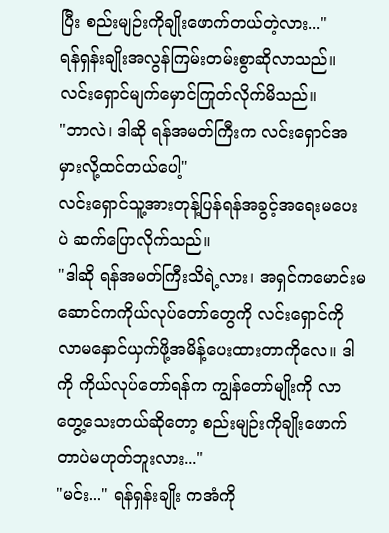ပြီး စည်းမျဉ်းကိုချိုးဖောက်တယ်တဲ့လား..."
ရန်ရှန်းချိုးအလွန်ကြမ်းတမ်းစွာဆိုလာသည်။
လင်းရှောင်မျက်မှောင်ကြုတ်လိုက်မိသည်။
"ဘာလဲ၊ ဒါဆို ရန်အမတ်ကြီးက လင်းရှောင်အမှားလို့ထင်တယ်ပေါ့"
လင်းရှောင်သူ့အားတုန့်ပြန်ရန်အခွင့်အရေးမပေးပဲ ဆက်ပြောလိုက်သည်။
"ဒါဆို ရန်အမတ်ကြီးသိရဲ့လား၊ အရှင်ကမောင်းမဆောင်ကကိုယ်လုပ်တော်တွေကို လင်းရှောင်ကိုလာမနှောင်ယှက်ဖို့အမိန့်ပေးထားတာကိုလေ။ ဒါကို ကိုယ်လုပ်တော်ရန်က ကျွန်တော်မျိုးကို လာတွေ့သေးတယ်ဆိုတော့ စည်းမျဉ်းကိုချိုးဖောက်တာပဲမဟုတ်ဘူးလား..."
"မင်း..." ရန်ရှန်းချိုး ကအံကို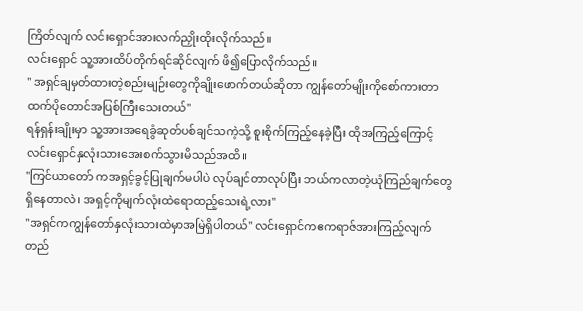ကြိတ်လျက် လင်းရှောင်အားလက်ညှိုးထိုးလိုက်သည်။
လင်းရှောင် သူ့အားထိပ်တိုက်ရင်ဆိုင်လျက် ဖိ၍ပြောလိုက်သည်။
" အရှင်ချမှတ်ထားတဲ့စည်းမျဉ်းတွေကိုချိုးဖောက်တယ်ဆိုတာ ကျွန်တော်မျိုးကိုစော်ကားတာထက်ပိုတောင်အပြစ်ကြီးသေးတယ်"
ရန်ရှန်းချိုးမှာ သူ့အားအရေခွံဆုတ်ပစ်ချင်သကဲ့သို့ စူးစိုက်ကြည့်နေခဲ့ပြီး ထိုအကြည့်ကြောင့် လင်းရှောင်နှလုံးသားအေးစက်သွားမိသည်အထိ။
"ကြင်ယာတော် ကအရှင့်ခွင့်ပြုချက်မပါပဲ လုပ်ချင်တာလုပ်ပြီး ဘယ်ကလာတဲ့ယုံကြည်ချက်တွေရှိနေတာလဲ၊ အရှင့်ကိုမျက်လုံးထဲရောထည့်သေးရဲ့လား"
"အရှင်ကကျွန်တော်နှလုံးသားထဲမှာအမြဲရှိပါတယ်" လင်းရှောင်ကဧကရာဇ်အားကြည့်လျက်တည်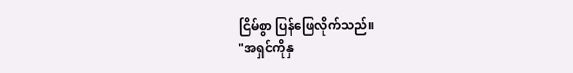ငြိမ်စွာ ပြန်ဖြေလိုက်သည်။
"အရှင်ကိုနှ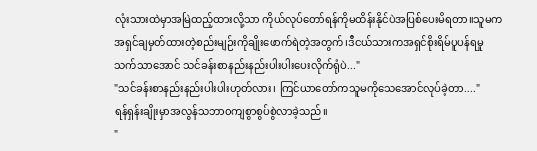လုံးသားထဲမှာအမြဲထည့်ထားလို့သာ ကိုယ်လုပ်တော်ရန်ကိုမထိန်းနိုင်ပဲအပြစ်ပေးမိရတာ။သူမက အရှင်ချမှတ်ထားတဲ့စည်းမျဉ်းကိုချိုးဖောက်ရဲတဲ့အတွက်၊ဒီငယ်သားကအရှင်စိုးရိမ်ပူပန်ရမှုသက်သာအောင် သင်ခန်းစာနည်းနည်းပါးပါးပေးလိုက်ရုံပဲ..."
"သင်ခန်းစာနည်းနည်းပါးပါးဟုတ်လား၊ ကြင်ယာတော်ကသူမကိုသေအောင်လုပ်ခဲ့တာ...."
ရန်ရှန်းချိုးမှာအလွန်သဘာ၀ကျစွာစွပ်စွဲလာခဲ့သည်။
"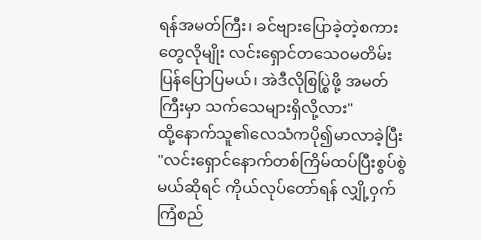ရန်အမတ်ကြီး၊ ခင်ဗျားပြောခဲ့တဲ့စကားတွေလိုမျိုး လင်းရှောင်တသေ၀မတိမ်းပြန်ပြောပြမယ်၊ အဲဒီလိုစြပ္စြဲဖို့ အမတ်ကြီးမှာ သက်သေများရှိလို့လား"
ထို့နောက်သူ၏လေသံကပို၍မာလာခဲ့ပြီး
"လင်းရှောင်နောက်တစ်ကြိမ်ထပ်ပြီးစွပ်စွဲမယ်ဆိုရင် ကိုယ်လုပ်တော်ရန် လျှို့၀ှက်ကြံစည်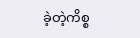ခဲ့တဲ့ကိစ္စ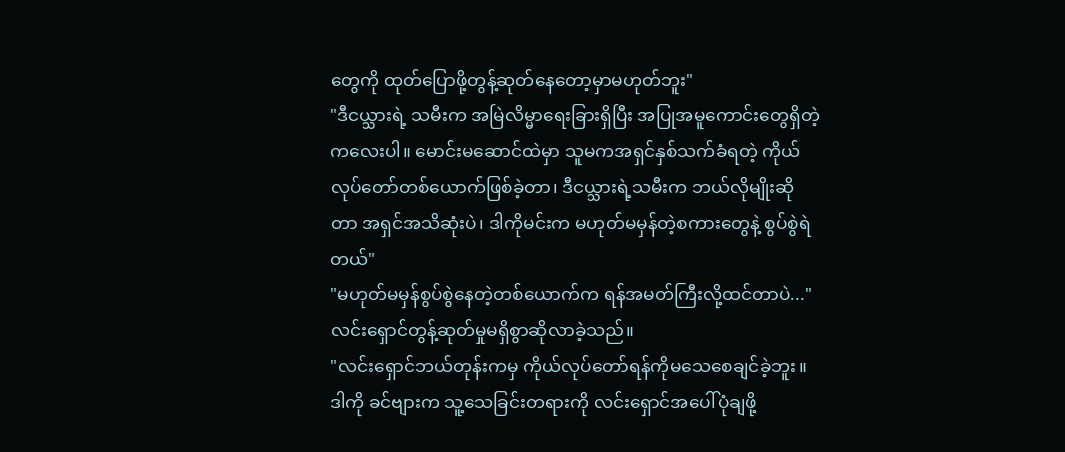တွေကို ထုတ်ပြောဖို့တွန့်ဆုတ်နေတော့မှာမဟုတ်ဘူး"
"ဒီငယ္သားရဲ့ သမီးက အမြဲလိမ္မာရေးခြားရှိပြီး အပြုအမူကောင်းတွေရှိတဲ့ကလေးပါ။ မောင်းမဆောင်ထဲမှာ သူမကအရှင်နှစ်သက်ခံရတဲ့ ကိုယ်လုပ်တော်တစ်ယောက်ဖြစ်ခဲ့တာ၊ ဒီငယ္သားရဲ့သမီးက ဘယ်လိုမျိုးဆိုတာ အရှင်အသိဆုံးပဲ၊ ဒါကိုမင်းက မဟုတ်မမှန်တဲ့စကားတွေနဲ့ စွပ်စွဲရဲတယ်"
"မဟုတ်မမှန်စွပ်စွဲနေတဲ့တစ်ယောက်က ရန်အမတ်ကြီးလို့ထင်တာပဲ..."
လင်းရှောင်တွန့်ဆုတ်မှုမရှိစွာဆိုလာခဲ့သည်။
"လင်းရှောင်ဘယ်တုန်းကမှ ကိုယ်လုပ်တော်ရန်ကိုမသေစေချင်ခဲ့ဘူး။ ဒါကို ခင်ဗျားက သူ့သေခြင်းတရားကို လင်းရှောင်အပေါ်ပုံချဖို့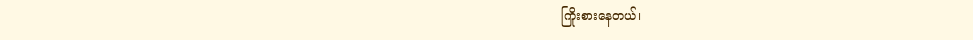ကြိုးစားနေတယ်၊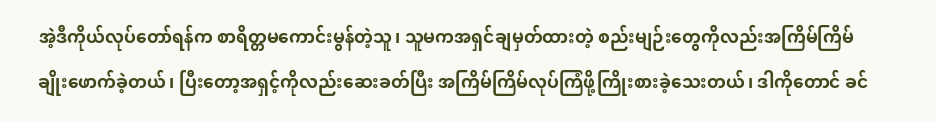အဲ့ဒီကိုယ်လုပ်တော်ရန်က စာရိတ္တမကောင်းမွန်တဲ့သူ၊ သူမကအရှင်ချမှတ်ထားတဲ့ စည်းမျဉ်းတွေကိုလည်းအကြိမ်ကြိမ်ချိုးဖောက်ခဲ့တယ်၊ ပြီးတော့အရှင့်ကိုလည်းဆေးခတ်ပြီး အကြိမ်ကြိမ်လုပ်ကြံဖို့ကြိုးစားခဲ့သေးတယ်၊ ဒါကိုတောင် ခင်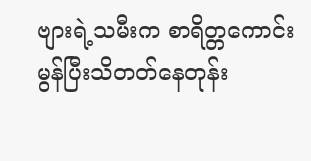ဗျားရဲ့သမီးက စာရိတ္တကောင်းမွန်ပြီးသိတတ်နေတုန်း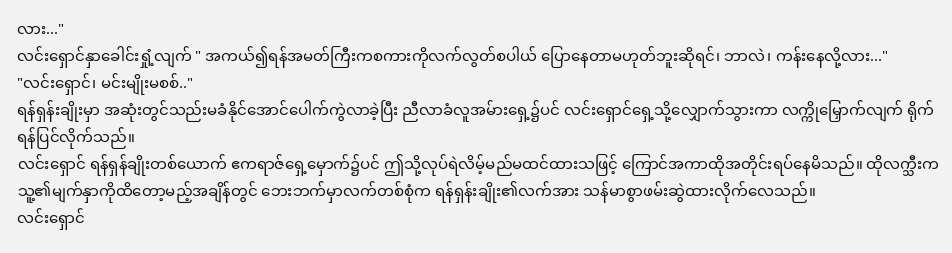လား..."
လင်းရှောင်နှာခေါင်းရှုံ့လျက် " အကယ်၍ရန်အမတ်ကြီးကစကားကိုလက်လွတ်စပါယ် ပြောနေတာမဟုတ်ဘူးဆိုရင်၊ ဘာလဲ၊ ကန်းနေလို့လား..."
"လင်းရှောင်၊ မင်းမျိုးမစစ်.."
ရန်ရှန်းချိုးမှာ အဆုံးတွင်သည်းမခံနိုင်အောင်ပေါက်ကွဲလာခဲ့ပြီး ညီလာခံလူအမ်ားရှေ့၌ပင် လင်းရှောင်ရှေ့သို့လျှောက်သွားကာ လက္ကိုမြှောက်လျက် ရိုက်ရန်ပြင်လိုက်သည်။
လင်းရှောင် ရန်ရှန်ချိုးတစ်ယောက် ဧကရာဇ်ရှေ့မှောက်၌ပင် ဤသို့လုပ်ရဲလိမ့်မည်မထင်ထားသဖြင့် ကြောင်အကာထိုအတိုင်းရပ်နေမိသည်။ ထိုလက္သီးက သူ့၏မျက်နှာကိုထိတော့မည့်အချိန်တွင် ဘေးဘက်မှာလက်တစ်စုံက ရန်ရှန်းချိုး၏လက်အား သန်မာစွာဖမ်းဆွဲထားလိုက်လေသည်။
လင်းရှောင်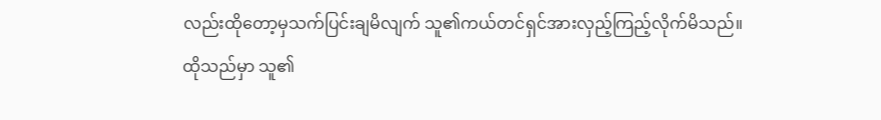လည်းထိုတော့မှသက်ပြင်းချမိလျက် သူ၏ကယ်တင်ရှင်အားလှည့်ကြည့်လိုက်မိသည်။
ထိုသည်မှာ သူ၏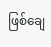ဖြစ်ချေ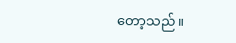တော့သည်။